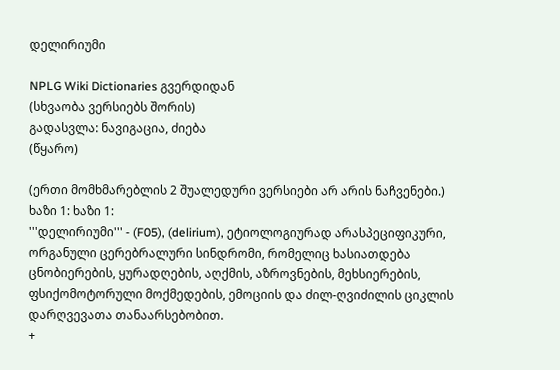დელირიუმი

NPLG Wiki Dictionaries გვერდიდან
(სხვაობა ვერსიებს შორის)
გადასვლა: ნავიგაცია, ძიება
(წყარო)

(ერთი მომხმარებლის 2 შუალედური ვერსიები არ არის ნაჩვენები.)
ხაზი 1: ხაზი 1:
'''დელირიუმი''' - (F05), (delirium), ეტიოლოგიურად არასპეციფიკური, ორგანული ცერებრალური სინდრომი, რომელიც ხასიათდება ცნობიერების, ყურადღების, აღქმის, აზროვნების, მეხსიერების, ფსიქომოტორული მოქმედების, ემოციის და ძილ-ღვიძილის ციკლის დარღვევათა თანაარსებობით.
+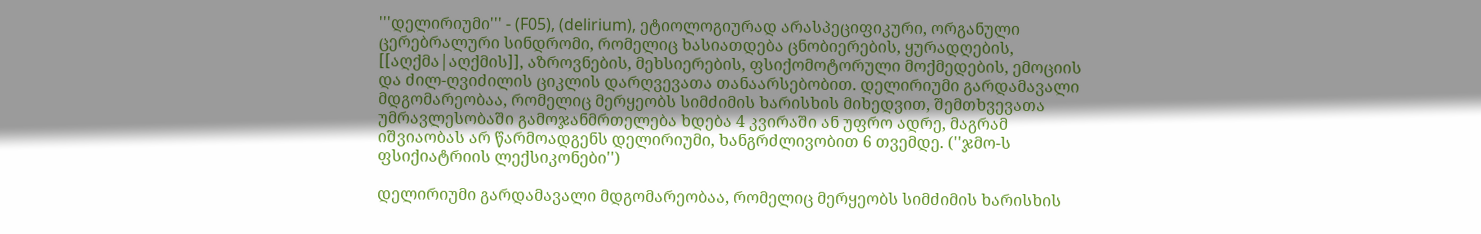'''დელირიუმი''' - (F05), (delirium), ეტიოლოგიურად არასპეციფიკური, ორგანული ცერებრალური სინდრომი, რომელიც ხასიათდება ცნობიერების, ყურადღების, [[აღქმა|აღქმის]], აზროვნების, მეხსიერების, ფსიქომოტორული მოქმედების, ემოციის და ძილ-ღვიძილის ციკლის დარღვევათა თანაარსებობით. დელირიუმი გარდამავალი მდგომარეობაა, რომელიც მერყეობს სიმძიმის ხარისხის მიხედვით, შემთხვევათა უმრავლესობაში გამოჯანმრთელება ხდება 4 კვირაში ან უფრო ადრე, მაგრამ იშვიაობას არ წარმოადგენს დელირიუმი, ხანგრძლივობით 6 თვემდე. (''ჯმო-ს ფსიქიატრიის ლექსიკონები'')

დელირიუმი გარდამავალი მდგომარეობაა, რომელიც მერყეობს სიმძიმის ხარისხის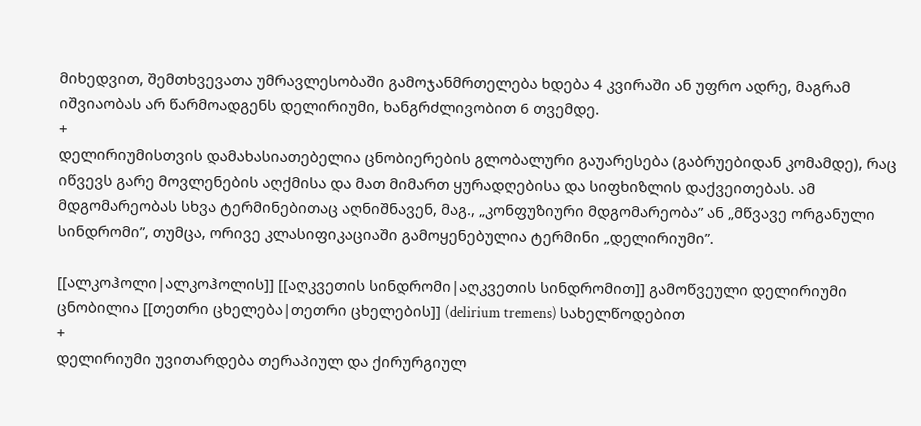მიხედვით, შემთხვევათა უმრავლესობაში გამოჯანმრთელება ხდება 4 კვირაში ან უფრო ადრე, მაგრამ იშვიაობას არ წარმოადგენს დელირიუმი, ხანგრძლივობით 6 თვემდე.
+
დელირიუმისთვის დამახასიათებელია ცნობიერების გლობალური გაუარესება (გაბრუებიდან კომამდე), რაც იწვევს გარე მოვლენების აღქმისა და მათ მიმართ ყურადღებისა და სიფხიზლის დაქვეითებას. ამ მდგომარეობას სხვა ტერმინებითაც აღნიშნავენ, მაგ., „კონფუზიური მდგომარეობა” ან „მწვავე ორგანული სინდრომი”, თუმცა, ორივე კლასიფიკაციაში გამოყენებულია ტერმინი „დელირიუმი”.

[[ალკოჰოლი|ალკოჰოლის]] [[აღკვეთის სინდრომი|აღკვეთის სინდრომით]] გამოწვეული დელირიუმი ცნობილია [[თეთრი ცხელება|თეთრი ცხელების]] (delirium tremens) სახელწოდებით
+
დელირიუმი უვითარდება თერაპიულ და ქირურგიულ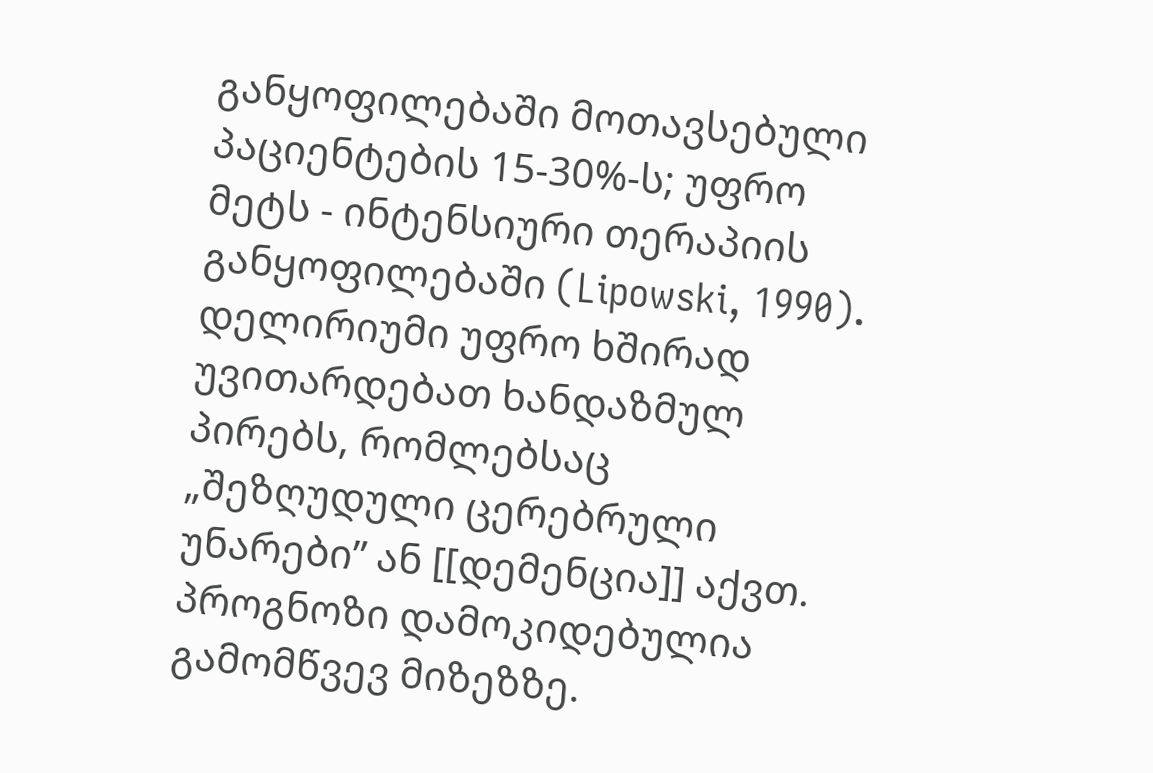განყოფილებაში მოთავსებული პაციენტების 15-30%-ს; უფრო მეტს - ინტენსიური თერაპიის განყოფილებაში (Lipowski, 1990). დელირიუმი უფრო ხშირად უვითარდებათ ხანდაზმულ პირებს, რომლებსაც „შეზღუდული ცერებრული უნარები” ან [[დემენცია]] აქვთ. პროგნოზი დამოკიდებულია გამომწვევ მიზეზზე.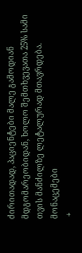ძირითადად, პაციენტები მალე გამოდიან მდგომარეობიდან, ხოლო შემთხვევათა 25% სამი თვის მანძილზე ლეტალურად მთავრდება. მონაცემები
 +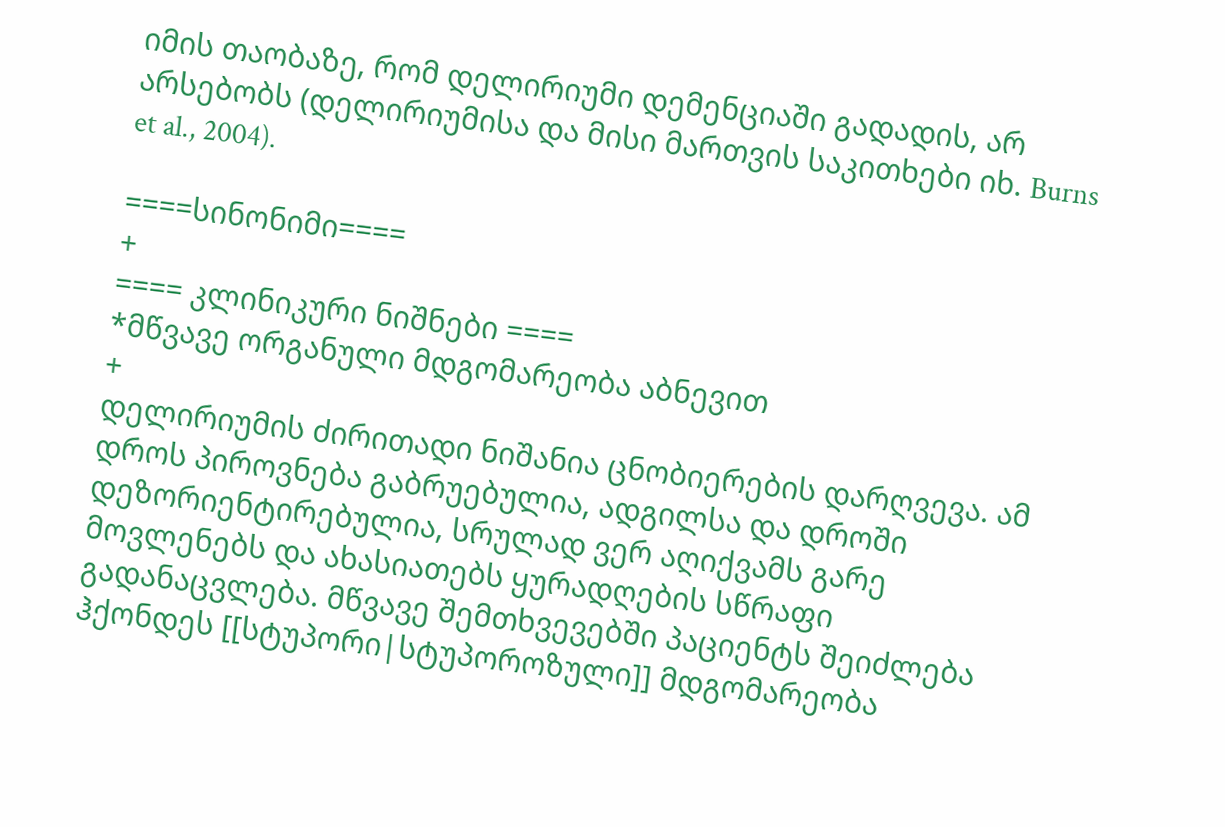იმის თაობაზე, რომ დელირიუმი დემენციაში გადადის, არ არსებობს (დელირიუმისა და მისი მართვის საკითხები იხ. Burns et al., 2004).

====სინონიმი====
+
==== კლინიკური ნიშნები ====
*მწვავე ორგანული მდგომარეობა აბნევით
+
დელირიუმის ძირითადი ნიშანია ცნობიერების დარღვევა. ამ დროს პიროვნება გაბრუებულია, ადგილსა და დროში დეზორიენტირებულია, სრულად ვერ აღიქვამს გარე მოვლენებს და ახასიათებს ყურადღების სწრაფი გადანაცვლება. მწვავე შემთხვევებში პაციენტს შეიძლება ჰქონდეს [[სტუპორი|სტუპოროზული]] მდგომარეობა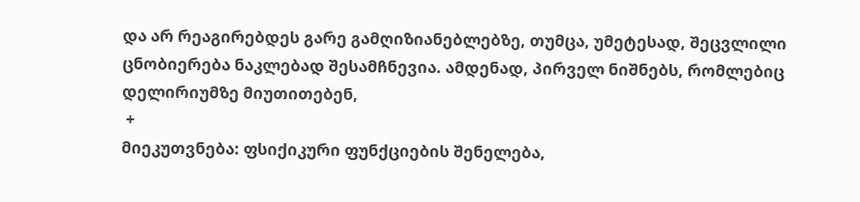და არ რეაგირებდეს გარე გამღიზიანებლებზე, თუმცა, უმეტესად, შეცვლილი ცნობიერება ნაკლებად შესამჩნევია. ამდენად, პირველ ნიშნებს, რომლებიც დელირიუმზე მიუთითებენ,
 +
მიეკუთვნება: ფსიქიკური ფუნქციების შენელება,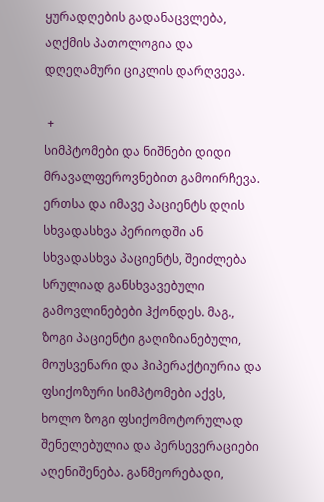ყურადღების გადანაცვლება, აღქმის პათოლოგია და დღეღამური ციკლის დარღვევა.

 +
სიმპტომები და ნიშნები დიდი მრავალფეროვნებით გამოირჩევა. ერთსა და იმავე პაციენტს დღის სხვადასხვა პერიოდში ან სხვადასხვა პაციენტს, შეიძლება სრულიად განსხვავებული გამოვლინებები ჰქონდეს. მაგ., ზოგი პაციენტი გაღიზიანებული, მოუსვენარი და ჰიპერაქტიურია და ფსიქოზური სიმპტომები აქვს, ხოლო ზოგი ფსიქომოტორულად შენელებულია და პერსევერაციები აღენიშენება. განმეორებადი,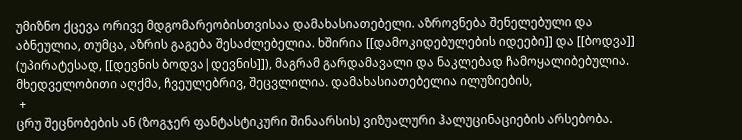უმიზნო ქცევა ორივე მდგომარეობისთვისაა დამახასიათებელი. აზროვნება შენელებული და აბნეულია, თუმცა, აზრის გაგება შესაძლებელია. ხშირია [[დამოკიდებულების იდეები]] და [[ბოდვა]] (უპირატესად, [[დევნის ბოდვა|დევნის]]), მაგრამ გარდამავალი და ნაკლებად ჩამოყალიბებულია. მხედველობითი აღქმა, ჩვეულებრივ, შეცვლილია. დამახასიათებელია ილუზიების,
 +
ცრუ შეცნობების ან (ზოგჯერ ფანტასტიკური შინაარსის) ვიზუალური ჰალუცინაციების არსებობა.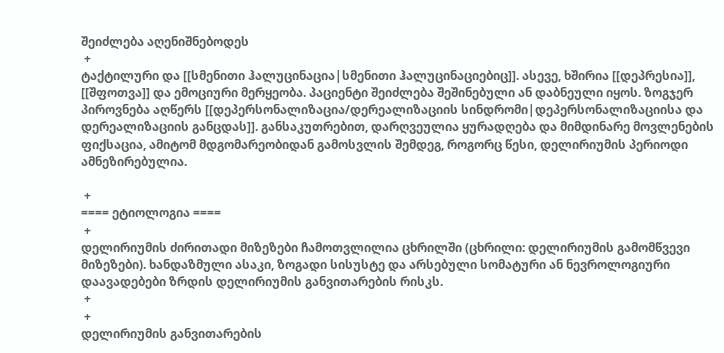შეიძლება აღენიშნებოდეს
 +
ტაქტილური და [[სმენითი ჰალუცინაცია|სმენითი ჰალუცინაციებიც]]. ასევე, ხშირია [[დეპრესია]], [[შფოთვა]] და ემოციური მერყეობა. პაციენტი შეიძლება შეშინებული ან დაბნეული იყოს. ზოგჯერ პიროვნება აღწერს [[დეპერსონალიზაცია/დერეალიზაციის სინდრომი|დეპერსონალიზაციისა და დერეალიზაციის განცდას]]. განსაკუთრებით, დარღვეულია ყურადღება და მიმდინარე მოვლენების ფიქსაცია, ამიტომ მდგომარეობიდან გამოსვლის შემდეგ, როგორც წესი, დელირიუმის პერიოდი ამნეზირებულია.

 +
==== ეტიოლოგია ====
 +
დელირიუმის ძირითადი მიზეზები ჩამოთვლილია ცხრილში (ცხრილი: დელირიუმის გამომწვევი მიზეზები). ხანდაზმული ასაკი, ზოგადი სისუსტე და არსებული სომატური ან ნევროლოგიური დაავადებები ზრდის დელირიუმის განვითარების რისკს.
 +
 +
დელირიუმის განვითარების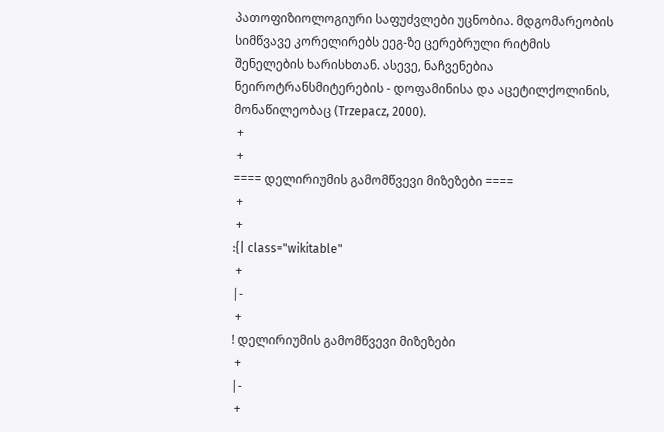პათოფიზიოლოგიური საფუძვლები უცნობია. მდგომარეობის სიმწვავე კორელირებს ეეგ-ზე ცერებრული რიტმის შენელების ხარისხთან. ასევე, ნაჩვენებია ნეიროტრანსმიტერების - დოფამინისა და აცეტილქოლინის, მონაწილეობაც (Trzepacz, 2000).
 +
 +
==== დელირიუმის გამომწვევი მიზეზები ====
 +
 +
:{| class="wikitable"
 +
|-
 +
! დელირიუმის გამომწვევი მიზეზები
 +
|-
 +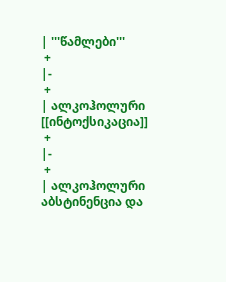| '''წამლები'''
 +
|-
 +
| ალკოჰოლური [[ინტოქსიკაცია]]
 +
|-
 +
| ალკოჰოლური აბსტინენცია და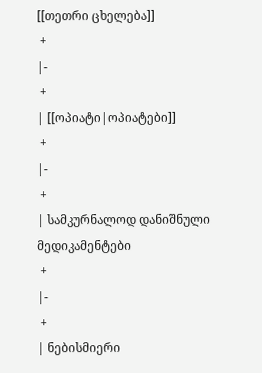[[თეთრი ცხელება]]
 +
|-
 +
| [[ოპიატი|ოპიატები]]
 +
|-
 +
| სამკურნალოდ დანიშნული მედიკამენტები
 +
|-
 +
| ნებისმიერი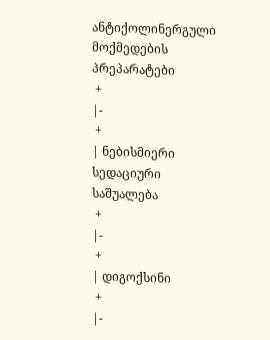ანტიქოლინერგული მოქმედების პრეპარატები
 +
|-
 +
| ნებისმიერი სედაციური საშუალება
 +
|-
 +
| დიგოქსინი
 +
|-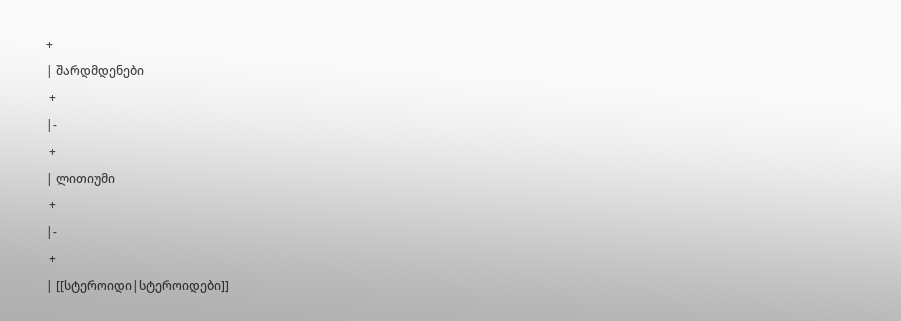+
| შარდმდენები
 +
|-
 +
| ლითიუმი
 +
|-
 +
| [[სტეროიდი|სტეროიდები]]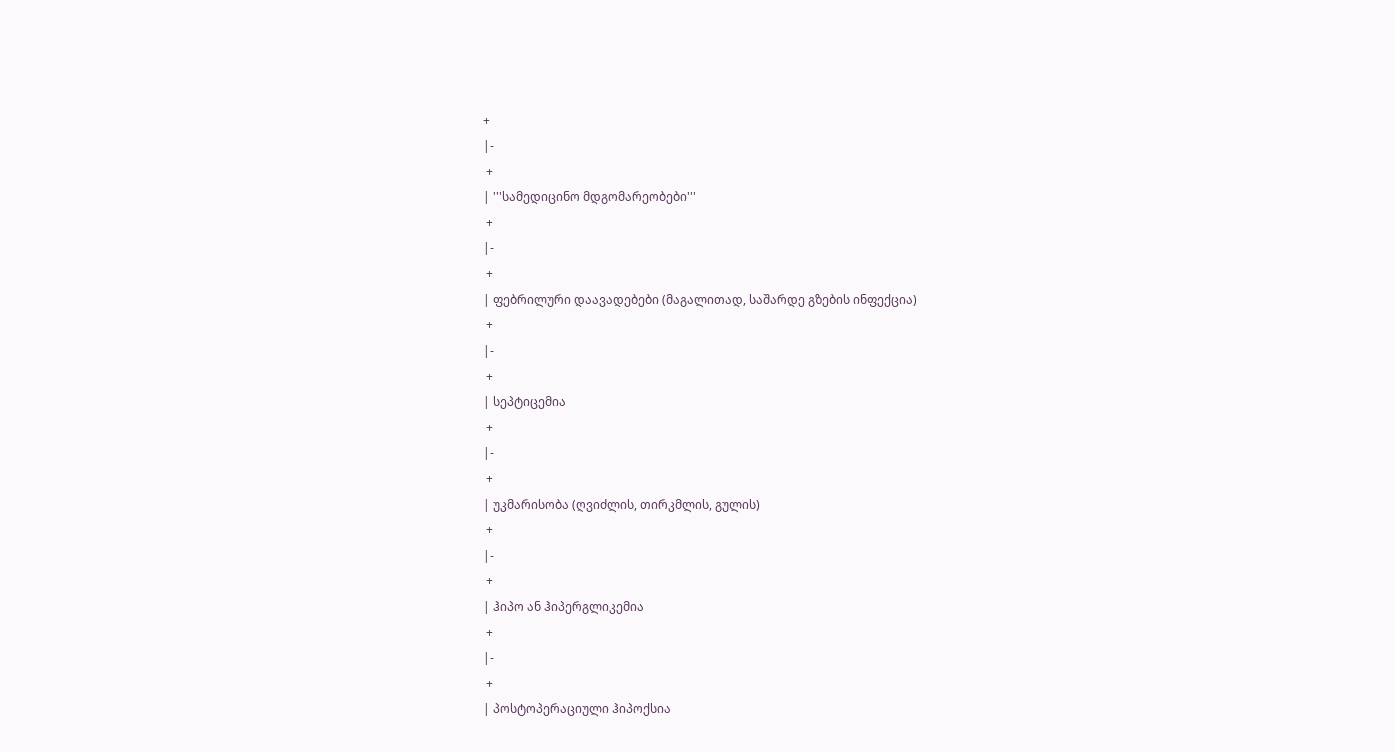+
|-
 +
| '''სამედიცინო მდგომარეობები'''
 +
|-
 +
| ფებრილური დაავადებები (მაგალითად, საშარდე გზების ინფექცია)
 +
|-
 +
| სეპტიცემია
 +
|-
 +
| უკმარისობა (ღვიძლის, თირკმლის, გულის)
 +
|-
 +
| ჰიპო ან ჰიპერგლიკემია
 +
|-
 +
| პოსტოპერაციული ჰიპოქსია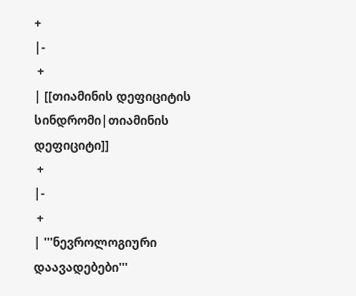+
|-
 +
| [[თიამინის დეფიციტის სინდრომი|თიამინის დეფიციტი]]
 +
|-
 +
| '''ნევროლოგიური დაავადებები'''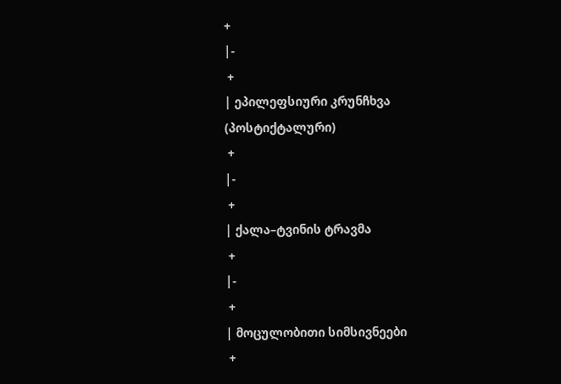+
|-
 +
| ეპილეფსიური კრუნჩხვა (პოსტიქტალური)
 +
|-
 +
| ქალა–ტვინის ტრავმა
 +
|-
 +
| მოცულობითი სიმსივნეები
 +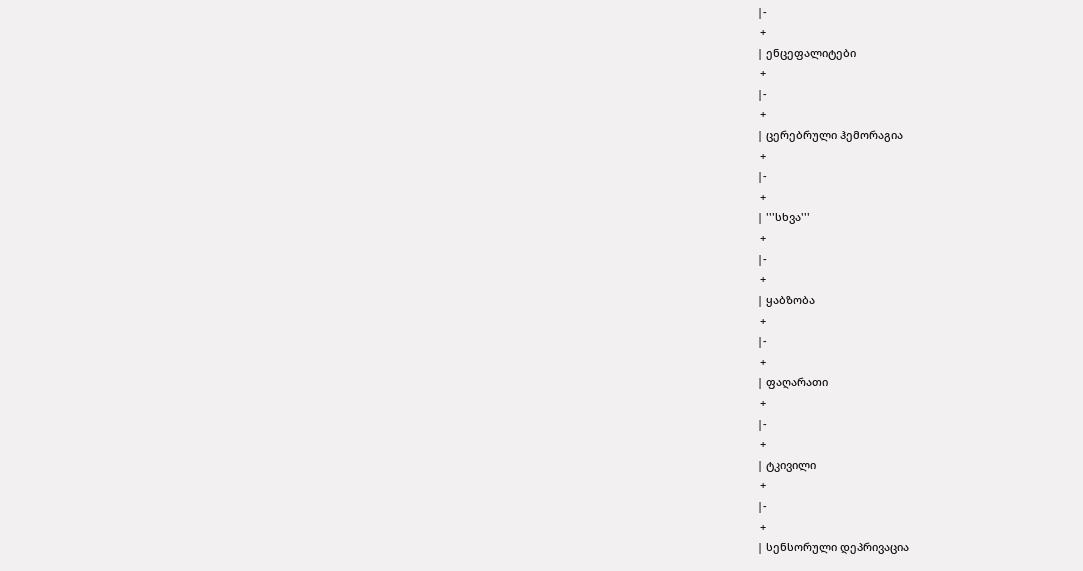|-
 +
| ენცეფალიტები
 +
|-
 +
| ცერებრული ჰემორაგია
 +
|-
 +
| '''სხვა'''
 +
|-
 +
| ყაბზობა
 +
|-
 +
| ფაღარათი
 +
|-
 +
| ტკივილი
 +
|-
 +
| სენსორული დეპრივაცია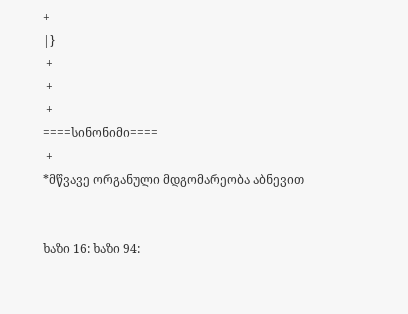+
|}
 +
 +
 +
====სინონიმი====
 +
*მწვავე ორგანული მდგომარეობა აბნევით


ხაზი 16: ხაზი 94: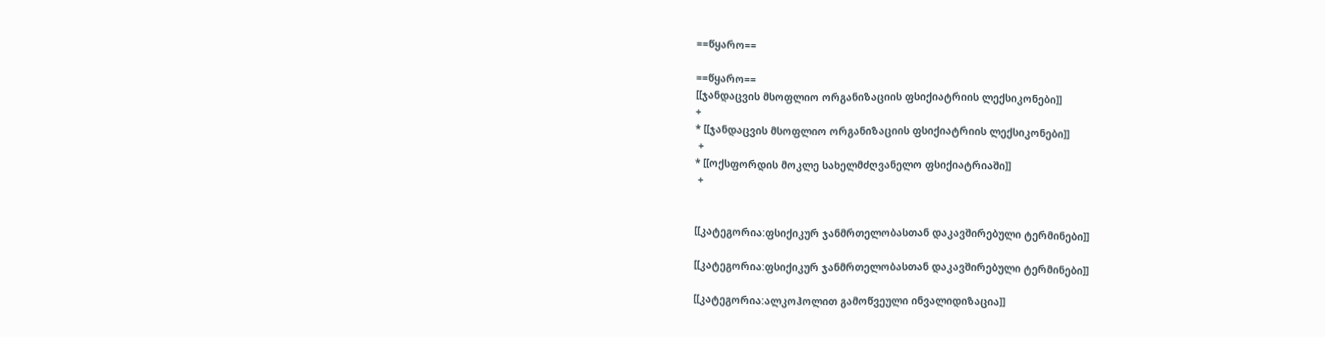==წყარო==

==წყარო==
[[ჯანდაცვის მსოფლიო ორგანიზაციის ფსიქიატრიის ლექსიკონები]]
+
* [[ჯანდაცვის მსოფლიო ორგანიზაციის ფსიქიატრიის ლექსიკონები]]
 +
* [[ოქსფორდის მოკლე სახელმძღვანელო ფსიქიატრიაში]]
 +


[[კატეგორია:ფსიქიკურ ჯანმრთელობასთან დაკავშირებული ტერმინები]]

[[კატეგორია:ფსიქიკურ ჯანმრთელობასთან დაკავშირებული ტერმინები]]

[[კატეგორია:ალკოჰოლით გამოწვეული ინვალიდიზაცია]]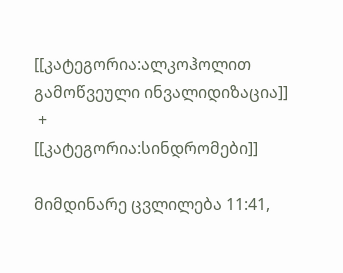[[კატეგორია:ალკოჰოლით გამოწვეული ინვალიდიზაცია]]
 +
[[კატეგორია:სინდრომები]]

მიმდინარე ცვლილება 11:41,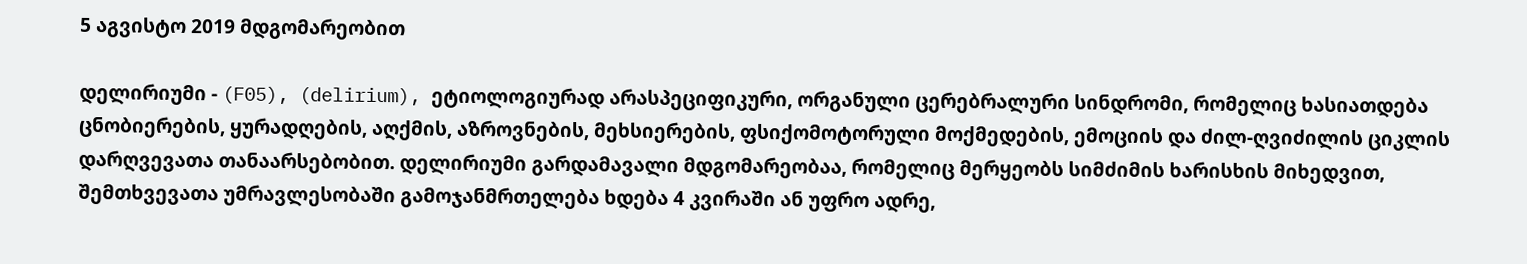5 აგვისტო 2019 მდგომარეობით

დელირიუმი - (F05), (delirium), ეტიოლოგიურად არასპეციფიკური, ორგანული ცერებრალური სინდრომი, რომელიც ხასიათდება ცნობიერების, ყურადღების, აღქმის, აზროვნების, მეხსიერების, ფსიქომოტორული მოქმედების, ემოციის და ძილ-ღვიძილის ციკლის დარღვევათა თანაარსებობით. დელირიუმი გარდამავალი მდგომარეობაა, რომელიც მერყეობს სიმძიმის ხარისხის მიხედვით, შემთხვევათა უმრავლესობაში გამოჯანმრთელება ხდება 4 კვირაში ან უფრო ადრე,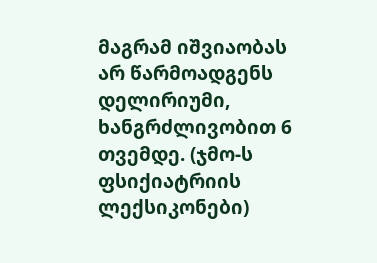მაგრამ იშვიაობას არ წარმოადგენს დელირიუმი, ხანგრძლივობით 6 თვემდე. (ჯმო-ს ფსიქიატრიის ლექსიკონები)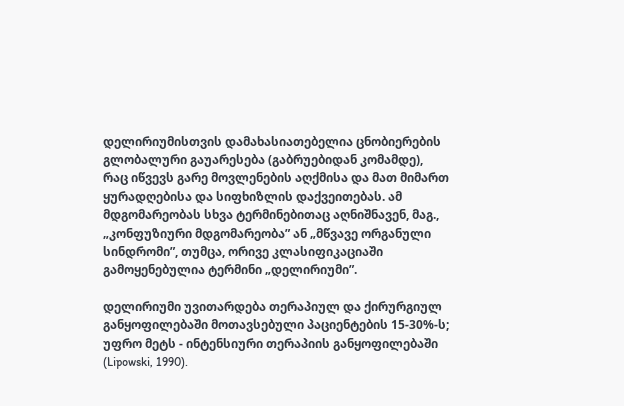დელირიუმისთვის დამახასიათებელია ცნობიერების გლობალური გაუარესება (გაბრუებიდან კომამდე), რაც იწვევს გარე მოვლენების აღქმისა და მათ მიმართ ყურადღებისა და სიფხიზლის დაქვეითებას. ამ მდგომარეობას სხვა ტერმინებითაც აღნიშნავენ, მაგ., „კონფუზიური მდგომარეობა” ან „მწვავე ორგანული სინდრომი”, თუმცა, ორივე კლასიფიკაციაში გამოყენებულია ტერმინი „დელირიუმი”.

დელირიუმი უვითარდება თერაპიულ და ქირურგიულ განყოფილებაში მოთავსებული პაციენტების 15-30%-ს; უფრო მეტს - ინტენსიური თერაპიის განყოფილებაში (Lipowski, 1990).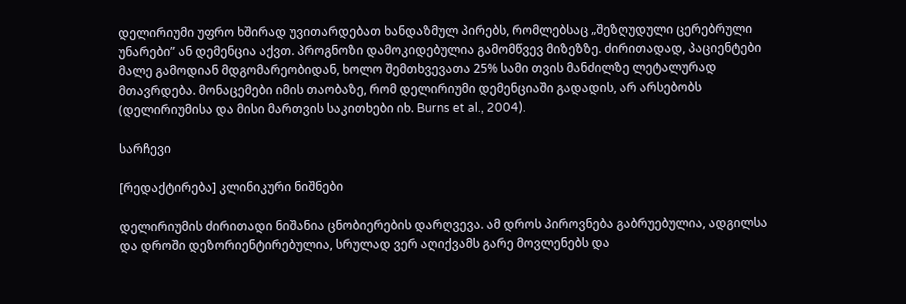დელირიუმი უფრო ხშირად უვითარდებათ ხანდაზმულ პირებს, რომლებსაც „შეზღუდული ცერებრული უნარები” ან დემენცია აქვთ. პროგნოზი დამოკიდებულია გამომწვევ მიზეზზე. ძირითადად, პაციენტები მალე გამოდიან მდგომარეობიდან, ხოლო შემთხვევათა 25% სამი თვის მანძილზე ლეტალურად მთავრდება. მონაცემები იმის თაობაზე, რომ დელირიუმი დემენციაში გადადის, არ არსებობს (დელირიუმისა და მისი მართვის საკითხები იხ. Burns et al., 2004).

სარჩევი

[რედაქტირება] კლინიკური ნიშნები

დელირიუმის ძირითადი ნიშანია ცნობიერების დარღვევა. ამ დროს პიროვნება გაბრუებულია, ადგილსა და დროში დეზორიენტირებულია, სრულად ვერ აღიქვამს გარე მოვლენებს და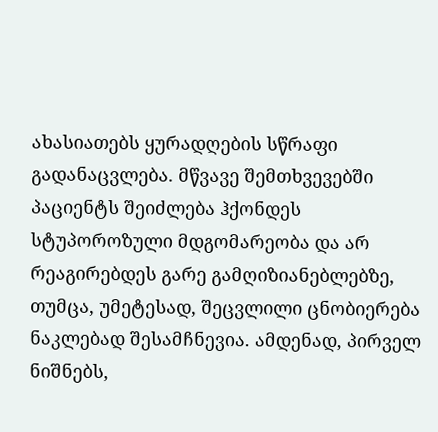ახასიათებს ყურადღების სწრაფი გადანაცვლება. მწვავე შემთხვევებში პაციენტს შეიძლება ჰქონდეს სტუპოროზული მდგომარეობა და არ რეაგირებდეს გარე გამღიზიანებლებზე, თუმცა, უმეტესად, შეცვლილი ცნობიერება ნაკლებად შესამჩნევია. ამდენად, პირველ ნიშნებს,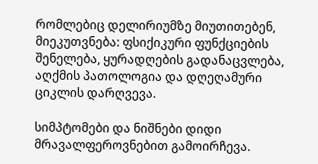რომლებიც დელირიუმზე მიუთითებენ, მიეკუთვნება: ფსიქიკური ფუნქციების შენელება, ყურადღების გადანაცვლება, აღქმის პათოლოგია და დღეღამური ციკლის დარღვევა.

სიმპტომები და ნიშნები დიდი მრავალფეროვნებით გამოირჩევა.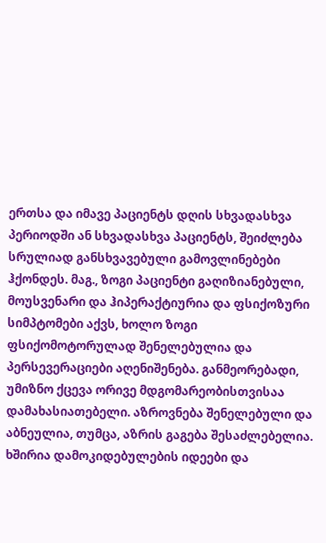ერთსა და იმავე პაციენტს დღის სხვადასხვა პერიოდში ან სხვადასხვა პაციენტს, შეიძლება სრულიად განსხვავებული გამოვლინებები ჰქონდეს. მაგ., ზოგი პაციენტი გაღიზიანებული, მოუსვენარი და ჰიპერაქტიურია და ფსიქოზური სიმპტომები აქვს, ხოლო ზოგი ფსიქომოტორულად შენელებულია და პერსევერაციები აღენიშენება. განმეორებადი, უმიზნო ქცევა ორივე მდგომარეობისთვისაა დამახასიათებელი. აზროვნება შენელებული და აბნეულია, თუმცა, აზრის გაგება შესაძლებელია. ხშირია დამოკიდებულების იდეები და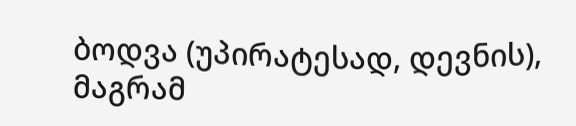ბოდვა (უპირატესად, დევნის), მაგრამ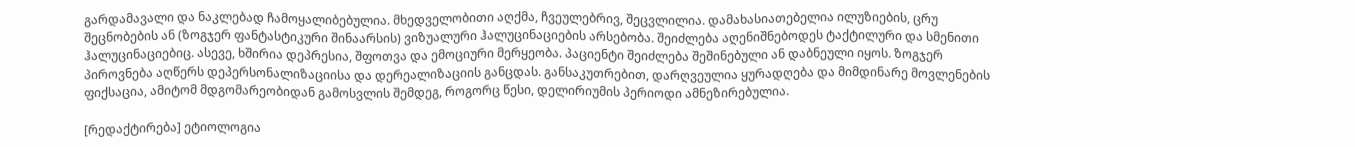გარდამავალი და ნაკლებად ჩამოყალიბებულია. მხედველობითი აღქმა, ჩვეულებრივ, შეცვლილია. დამახასიათებელია ილუზიების, ცრუ შეცნობების ან (ზოგჯერ ფანტასტიკური შინაარსის) ვიზუალური ჰალუცინაციების არსებობა. შეიძლება აღენიშნებოდეს ტაქტილური და სმენითი ჰალუცინაციებიც. ასევე, ხშირია დეპრესია, შფოთვა და ემოციური მერყეობა. პაციენტი შეიძლება შეშინებული ან დაბნეული იყოს. ზოგჯერ პიროვნება აღწერს დეპერსონალიზაციისა და დერეალიზაციის განცდას. განსაკუთრებით, დარღვეულია ყურადღება და მიმდინარე მოვლენების ფიქსაცია, ამიტომ მდგომარეობიდან გამოსვლის შემდეგ, როგორც წესი, დელირიუმის პერიოდი ამნეზირებულია.

[რედაქტირება] ეტიოლოგია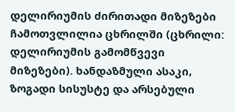დელირიუმის ძირითადი მიზეზები ჩამოთვლილია ცხრილში (ცხრილი: დელირიუმის გამომწვევი მიზეზები). ხანდაზმული ასაკი, ზოგადი სისუსტე და არსებული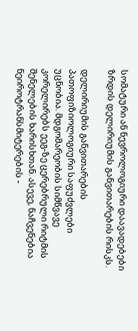სომატური ან ნევროლოგიური დაავადებები ზრდის დელირიუმის განვითარების რისკს.

დელირიუმის განვითარების პათოფიზიოლოგიური საფუძვლები უცნობია. მდგომარეობის სიმწვავე კორელირებს ეეგ-ზე ცერებრული რიტმის შენელების ხარისხთან. ასევე, ნაჩვენებია ნეიროტრანსმიტერების -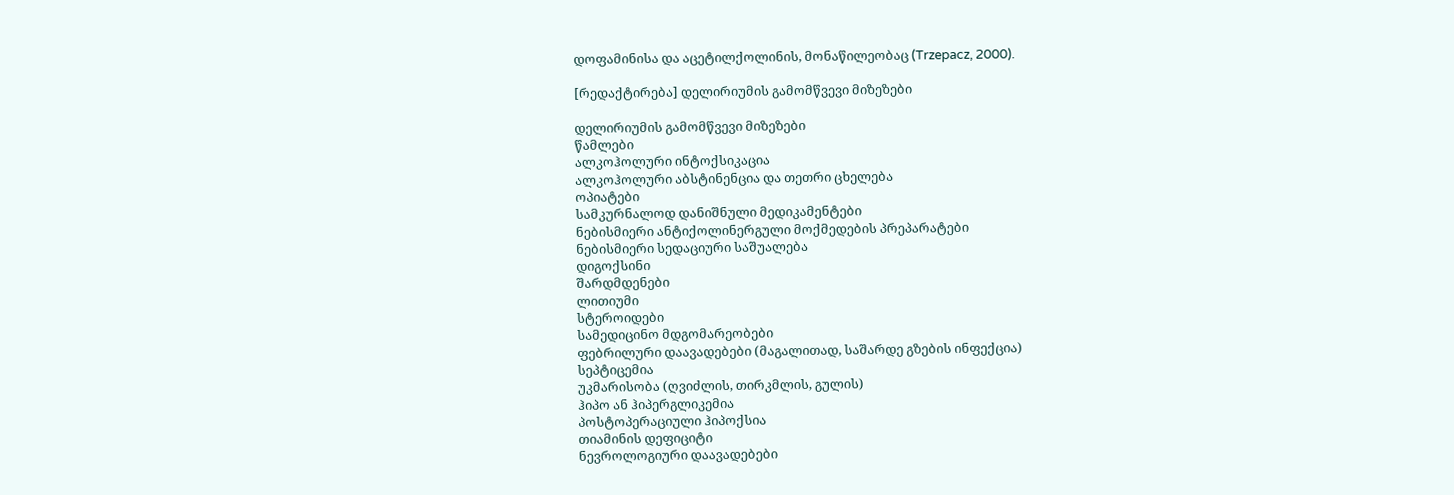დოფამინისა და აცეტილქოლინის, მონაწილეობაც (Trzepacz, 2000).

[რედაქტირება] დელირიუმის გამომწვევი მიზეზები

დელირიუმის გამომწვევი მიზეზები
წამლები
ალკოჰოლური ინტოქსიკაცია
ალკოჰოლური აბსტინენცია და თეთრი ცხელება
ოპიატები
სამკურნალოდ დანიშნული მედიკამენტები
ნებისმიერი ანტიქოლინერგული მოქმედების პრეპარატები
ნებისმიერი სედაციური საშუალება
დიგოქსინი
შარდმდენები
ლითიუმი
სტეროიდები
სამედიცინო მდგომარეობები
ფებრილური დაავადებები (მაგალითად, საშარდე გზების ინფექცია)
სეპტიცემია
უკმარისობა (ღვიძლის, თირკმლის, გულის)
ჰიპო ან ჰიპერგლიკემია
პოსტოპერაციული ჰიპოქსია
თიამინის დეფიციტი
ნევროლოგიური დაავადებები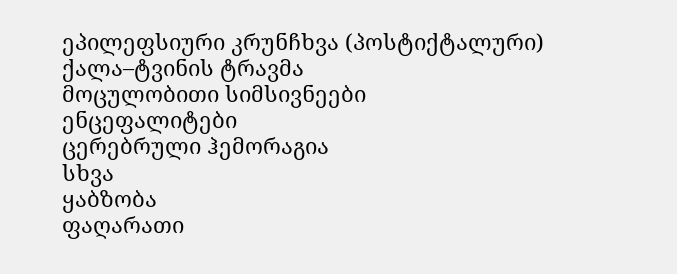ეპილეფსიური კრუნჩხვა (პოსტიქტალური)
ქალა–ტვინის ტრავმა
მოცულობითი სიმსივნეები
ენცეფალიტები
ცერებრული ჰემორაგია
სხვა
ყაბზობა
ფაღარათი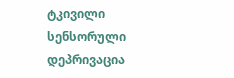ტკივილი
სენსორული დეპრივაცია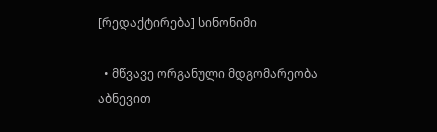[რედაქტირება] სინონიმი

  • მწვავე ორგანული მდგომარეობა აბნევით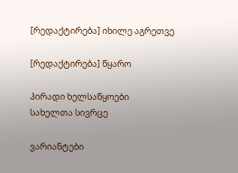[რედაქტირება] იხილე აგრეთვე

[რედაქტირება] წყარო

პირადი ხელსაწყოები
სახელთა სივრცე

ვარიანტები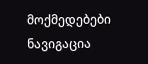მოქმედებები
ნავიგაცია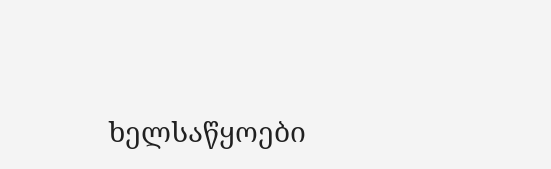ხელსაწყოები